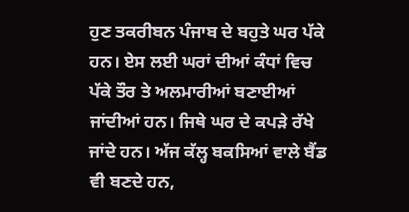ਹੁਣ ਤਕਰੀਬਨ ਪੰਜਾਬ ਦੇ ਬਹੁਤੇ ਘਰ ਪੱਕੇ ਹਨ। ਏਸ ਲਈ ਘਰਾਂ ਦੀਆਂ ਕੰਧਾਂ ਵਿਚ ਪੱਕੇ ਤੌਰ ਤੇ ਅਲਮਾਰੀਆਂ ਬਣਾਈਆਂ ਜਾਂਦੀਆਂ ਹਨ। ਜਿਥੇ ਘਰ ਦੇ ਕਪੜੇ ਰੱਖੇ ਜਾਂਦੇ ਹਨ। ਅੱਜ ਕੱਲ੍ਹ ਬਕਸਿਆਂ ਵਾਲੇ ਬੈਂਡ ਵੀ ਬਣਦੇ ਹਨ,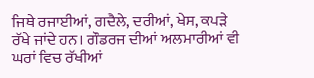ਜਿਥੇ ਰਜਾਈਆਂ, ਗਦੈਲੇ, ਦਰੀਆਂ, ਖੇਸ, ਕਪੜੇ ਰੱਖੇ ਜਾਂਦੇ ਹਨ। ਗੌਡਰਜ ਦੀਆਂ ਅਲਮਾਰੀਆਂ ਵੀ ਘਰਾਂ ਵਿਚ ਰੱਖੀਆਂ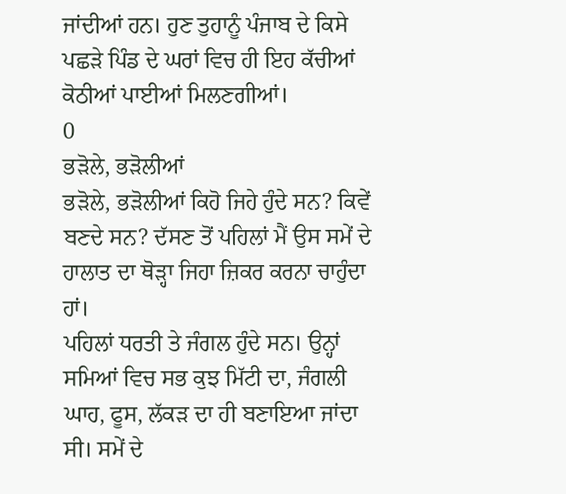ਜਾਂਦੀਆਂ ਹਨ। ਹੁਣ ਤੁਹਾਨੂੰ ਪੰਜਾਬ ਦੇ ਕਿਸੇ ਪਛੜੇ ਪਿੰਡ ਦੇ ਘਰਾਂ ਵਿਚ ਹੀ ਇਹ ਕੱਚੀਆਂ ਕੋਠੀਆਂ ਪਾਈਆਂ ਮਿਲਣਗੀਆਂ।
0
ਭੜੋਲੇ, ਭੜੋਲੀਆਂ
ਭੜੋਲੇ, ਭੜੋਲੀਆਂ ਕਿਹੋ ਜਿਹੇ ਹੁੰਦੇ ਸਨ? ਕਿਵੇਂ ਬਣਦੇ ਸਨ? ਦੱਸਣ ਤੋਂ ਪਹਿਲਾਂ ਮੈਂ ਉਸ ਸਮੇਂ ਦੇ ਹਾਲਾਤ ਦਾ ਥੋੜ੍ਹਾ ਜਿਹਾ ਜ਼ਿਕਰ ਕਰਨਾ ਚਾਹੁੰਦਾ ਹਾਂ।
ਪਹਿਲਾਂ ਧਰਤੀ ਤੇ ਜੰਗਲ ਹੁੰਦੇ ਸਨ। ਉਨ੍ਹਾਂ ਸਮਿਆਂ ਵਿਚ ਸਭ ਕੁਝ ਮਿੱਟੀ ਦਾ, ਜੰਗਲੀ ਘਾਹ, ਫੂਸ, ਲੱਕੜ ਦਾ ਹੀ ਬਣਾਇਆ ਜਾਂਦਾ ਸੀ। ਸਮੇਂ ਦੇ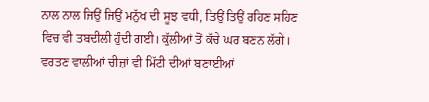ਨਾਲ ਨਾਲ ਜਿਉਂ ਜਿਉਂ ਮਨੁੱਖ ਦੀ ਸੂਝ ਵਧੀ, ਤਿਉਂ ਤਿਉਂ ਰਹਿਣ ਸਹਿਣ ਵਿਚ ਵੀ ਤਬਦੀਲੀ ਹੁੰਦੀ ਗਈ। ਕੁੱਲੀਆਂ ਤੋਂ ਕੱਚੇ ਘਰ ਬਣਨ ਲੱਗੇ। ਵਰਤਣ ਵਾਲੀਆਂ ਚੀਜ਼ਾਂ ਵੀ ਮਿੱਟੀ ਦੀਆਂ ਬਣਾਈਆਂ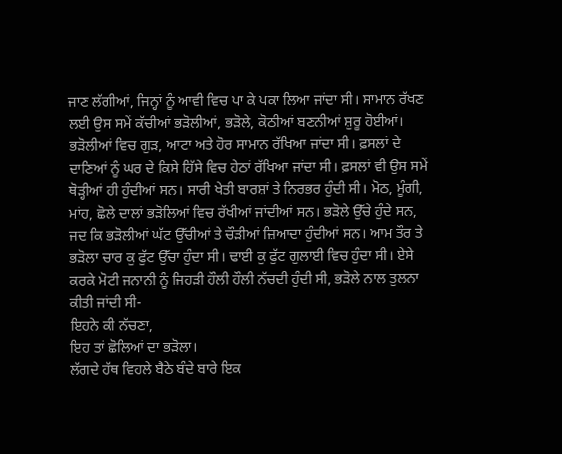ਜਾਣ ਲੱਗੀਆਂ, ਜਿਨ੍ਹਾਂ ਨੂੰ ਆਵੀ ਵਿਚ ਪਾ ਕੇ ਪਕਾ ਲਿਆ ਜਾਂਦਾ ਸੀ। ਸਾਮਾਨ ਰੱਖਣ ਲਈ ਉਸ ਸਮੇਂ ਕੱਚੀਆਂ ਭੜੋਲੀਆਂ, ਭੜੋਲੇ, ਕੋਠੀਆਂ ਬਣਨੀਆਂ ਸ਼ੁਰੂ ਹੋਈਆਂ। ਭੜੋਲੀਆਂ ਵਿਚ ਗੁੜ, ਆਟਾ ਅਤੇ ਹੋਰ ਸਾਮਾਨ ਰੱਖਿਆ ਜਾਂਦਾ ਸੀ। ਫ਼ਸਲਾਂ ਦੇ ਦਾਣਿਆਂ ਨੂੰ ਘਰ ਦੇ ਕਿਸੇ ਹਿੱਸੇ ਵਿਚ ਹੇਠਾਂ ਰੱਖਿਆ ਜਾਂਦਾ ਸੀ। ਫ਼ਸਲਾਂ ਵੀ ਉਸ ਸਮੇਂ ਥੋੜ੍ਹੀਆਂ ਹੀ ਹੁੰਦੀਆਂ ਸਨ। ਸਾਰੀ ਖੇਤੀ ਬਾਰਸ਼ਾਂ ਤੇ ਨਿਰਭਰ ਹੁੰਦੀ ਸੀ। ਮੋਠ, ਮੂੰਗੀ, ਮਾਂਹ, ਛੋਲੇ ਦਾਲਾਂ ਭੜੋਲਿਆਂ ਵਿਚ ਰੱਖੀਆਂ ਜਾਂਦੀਆਂ ਸਨ। ਭੜੋਲੇ ਉੱਚੇ ਹੁੰਦੇ ਸਨ, ਜਦ ਕਿ ਭੜੋਲੀਆਂ ਘੱਟ ਉੱਚੀਆਂ ਤੇ ਚੌੜੀਆਂ ਜ਼ਿਆਦਾ ਹੁੰਦੀਆਂ ਸਨ। ਆਮ ਤੌਰ ਤੇ ਭੜੋਲਾ ਚਾਰ ਕੁ ਫੁੱਟ ਉੱਚਾ ਹੁੰਦਾ ਸੀ। ਢਾਈ ਕੁ ਫੁੱਟ ਗੁਲਾਈ ਵਿਚ ਹੁੰਦਾ ਸੀ। ਏਸੇ ਕਰਕੇ ਮੋਟੀ ਜਨਾਨੀ ਨੂੰ ਜਿਹੜੀ ਹੌਲੀ ਹੌਲੀ ਨੱਚਦੀ ਹੁੰਦੀ ਸੀ, ਭੜੋਲੇ ਨਾਲ ਤੁਲਨਾ ਕੀਤੀ ਜਾਂਦੀ ਸੀ-
ਇਹਨੇ ਕੀ ਨੱਚਣਾ,
ਇਹ ਤਾਂ ਛੋਲਿਆਂ ਦਾ ਭੜੋਲਾ।
ਲੱਗਦੇ ਹੱਥ ਵਿਹਲੇ ਬੈਠੇ ਬੰਦੇ ਬਾਰੇ ਇਕ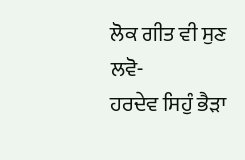ਲੋਕ ਗੀਤ ਵੀ ਸੁਣ ਲਵੋ-
ਹਰਦੇਵ ਸਿਹੁੰ ਭੈੜਾ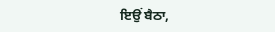ਇਉਂ ਬੈਠਾ,